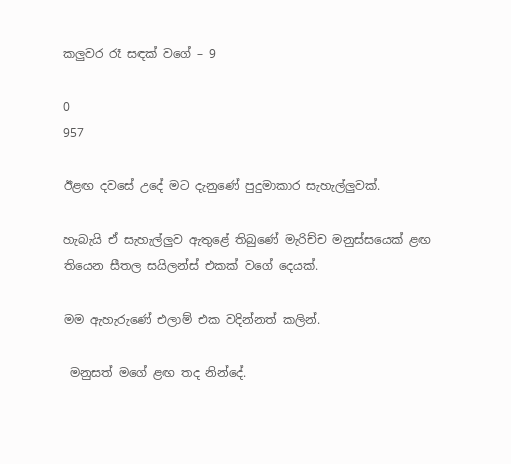කලුවර රෑ සඳක් වගේ – 9

0
957

ඊළඟ දවසේ උදේ මට දැනුණේ පුදුමාකාර සැහැල්ලුවක්.

හැබැයි ඒ සැහැල්ලුව ඇතුළේ තිබුණේ මැරිච්ච මනුස්සයෙක් ළඟ තියෙන සීතල සයිලන්ස් එකක් වගේ දෙයක්.

මම ඇහැරුණේ එලාම් එක වදින්නත් කලින්.

 මනුසත් මගේ ළඟ තද නින්දේ.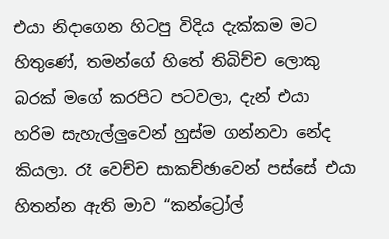එයා නිදාගෙන හිටපු විදිය දැක්කම මට හිතුණේ, තමන්ගේ හිතේ තිබිච්ච ලොකු බරක් මගේ කරපිට පටවලා, දැන් එයා හරිම සැහැල්ලුවෙන් හුස්ම ගන්නවා නේද කියලා. රෑ වෙච්ච සාකච්ඡාවෙන් පස්සේ එයා හිතන්න ඇති මාව “කන්ට්‍රෝල්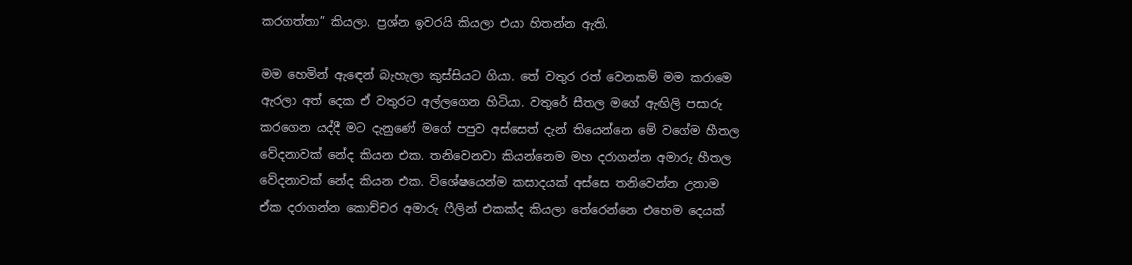කරගත්තා” කියලා. ප්‍රශ්න ඉවරයි කියලා එයා හිතන්න ඇති.

මම හෙමින් ඇඳෙන් බැහැලා කුස්සියට ගියා. තේ වතුර රත් වෙනකම් මම කරාමෙ ඇරලා අත් දෙක ඒ වතුරට අල්ලගෙන හිටියා. වතුරේ සීතල මගේ ඇඟිලි පසාරු කරගෙන යද්දී මට දැනුණේ මගේ පපුව අස්සෙත් දැන් තියෙන්නෙ මේ වගේම හීතල වේදනාවක් නේද කියන එක. තනිවෙනවා කියන්නෙම මහ දරාගන්න අමාරු හීතල වේදනාවක් නේද කියන එක. විශේෂයෙන්ම කසාදයක් අස්සෙ තනිවෙන්න උනාම ඒක දරාගන්න කොච්චර අමාරු ෆීලින් එකක්ද කියලා තේරෙන්නෙ එහෙම දෙයක්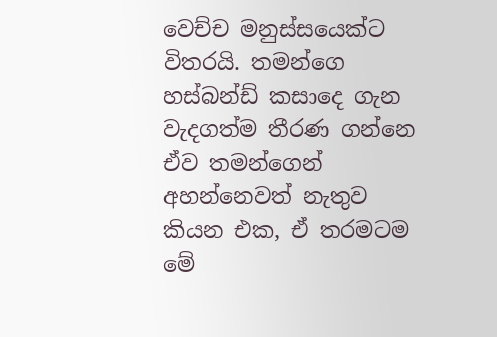වෙච්ච මනුස්සයෙක්ට විතරයි. තමන්ගෙ හස්බන්ඩ් කසාදෙ ගැන වැදගත්ම තීරණ ගන්නෙ ඒව තමන්ගෙන් අහන්නෙවත් නැතුව කියන එක, ඒ තරමටම මේ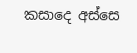කසාදෙ අස්සෙ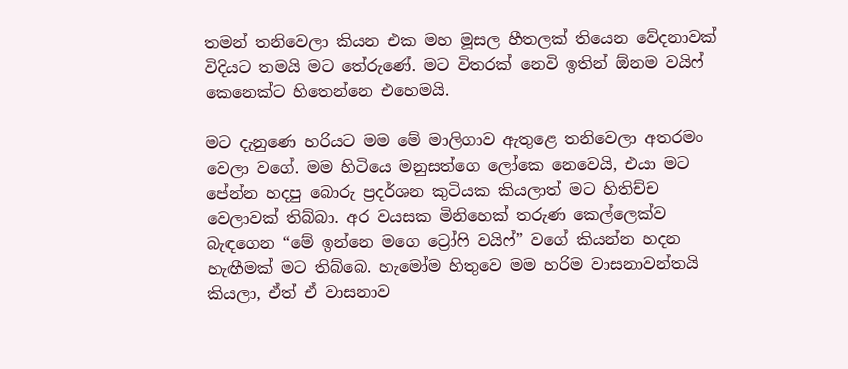තමන් තනිවෙලා කියන එක මහ මූසල හීතලක් තියෙන වේදනාවක් විදියට තමයි මට තේරුණේ. මට විතරක් නෙවි ඉතින් ඕනම වයිෆ් කෙනෙක්ට හිතෙන්නෙ එහෙමයි.

මට දැනුණෙ හරියට මම මේ මාලිගාව ඇතුළෙ තනිවෙලා අතරමං වෙලා වගේ. මම හිටියෙ මනුසත්ගෙ ලෝකෙ නෙවෙයි, එයා මට පේන්න හදපු බොරු ප්‍රදර්ශන කුටියක කියලාත් මට හිතිච්ච වෙලාවක් තිබ්බා. අර වයසක මිනිහෙක් තරුණ කෙල්ලෙක්ව බැඳගෙන “මේ ඉන්නෙ මගෙ ට්‍රෝෆි වයිෆ්” වගේ කියන්න හදන හැඟීමක් මට තිබ්බෙ. හැමෝම හිතුවෙ මම හරිම වාසනාවන්තයි කියලා, ඒත් ඒ වාසනාව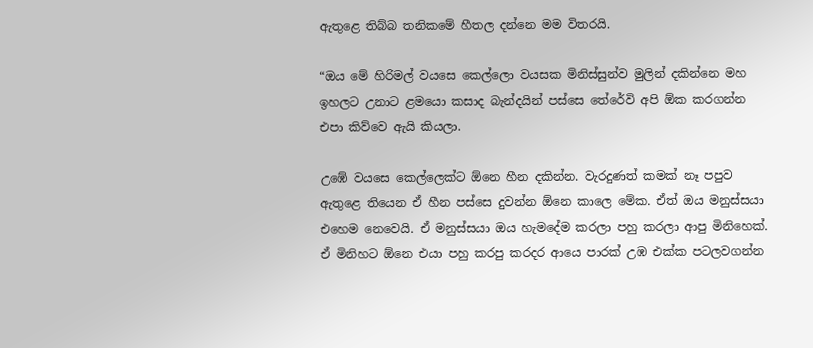ඇතුළෙ තිබ්බ තනිකමේ හීතල දන්නෙ මම විතරයි.

“ඔය මේ හිරිමල් වයසෙ කෙල්ලො වයසක මිනිස්සුන්ව මුලින් දකින්නෙ මහ ඉහලට උනාට ළමයො කසාද බැන්දයින් පස්සෙ තේරේවි අපි ඕක කරගන්න එපා කිව්වෙ ඇයි කියලා.

උඹේ වයසෙ කෙල්ලෙක්ට ඕනෙ හීන දකින්න. වැරදුණත් කමක් නෑ පපුව ඇතුළෙ තියෙන ඒ හීන පස්සෙ දුවන්න ඕනෙ කාලෙ මේක. ඒත් ඔය මනුස්සයා එහෙම නෙවෙයි. ඒ මනුස්සයා ඔය හැමදේම කරලා පහු කරලා ආපු මිනිහෙක්. ඒ මිනිහට ඕනෙ එයා පහු කරපු කරදර ආයෙ පාරක් උඹ එක්ක පටලවගන්න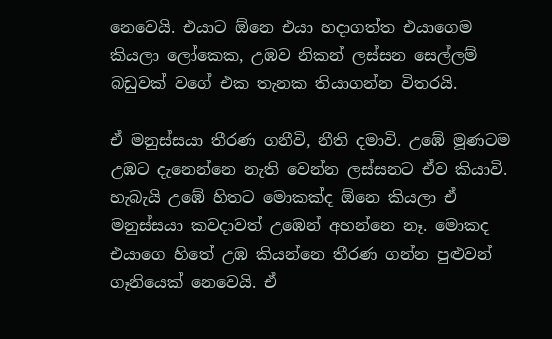නෙවෙයි. එයාට ඕනෙ එයා හදාගත්ත එයාගෙම කියලා ලෝකෙක, උඹව නිකන් ලස්සන සෙල්ලම් බඩුවක් වගේ එක තැනක තියාගන්න විතරයි.

ඒ මනුස්සයා තීරණ ගනීවි, නීති දමාවි. උඹේ මූණටම උඹට දැනෙන්නෙ නැති වෙන්න ලස්සනට ඒව කියාවි. හැබැයි උඹේ හිතට මොකක්ද ඕනෙ කියලා ඒ මනුස්සයා කවදාවත් උඹෙන් අහන්නෙ නෑ. මොකද එයාගෙ හිතේ උඹ කියන්නෙ තීරණ ගන්න පුළුවන් ගෑනියෙක් නෙවෙයි. ඒ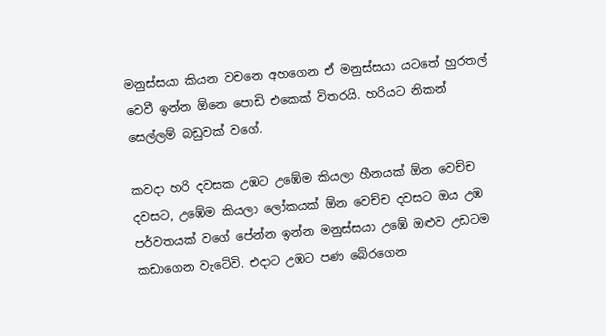මනුස්සයා කියන වචනෙ අහගෙන ඒ මනුස්සයා යටතේ හුරතල් වෙවී ඉන්න ඕනෙ පොඩි එකෙක් විතරයි. හරියට නිකන් සෙල්ලම් බඩුවක් වගේ.

කවදා හරි දවසක උඹට උඹේම කියලා හීනයක් ඕන වෙච්ච දවසට, උඹේම කියලා ලෝකයක් ඕන වෙච්ච දවසට ඔය උඹ පර්වතයක් වගේ පේන්න ඉන්න මනුස්සයා උඹේ ඔළුව උඩටම කඩාගෙන වැටේවි. එදාට උඹට පණ බේරගෙන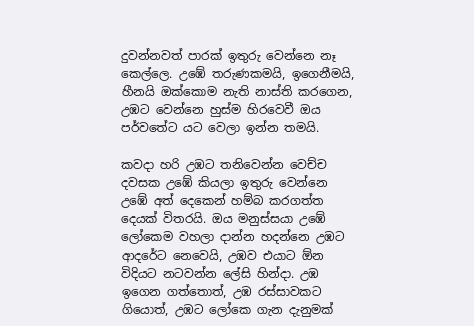දුවන්නවත් පාරක් ඉතුරු වෙන්නෙ නෑ කෙල්ලෙ. උඹේ තරුණකමයි, ඉගෙනීමයි, හීනයි ඔක්කොම නැති නාස්ති කරගෙන, උඹට වෙන්නෙ හුස්ම හිරවෙවී ඔය පර්වතේට යට වෙලා ඉන්න තමයි.

කවදා හරි උඹට තනිවෙන්න වෙච්ච දවසක උඹේ කියලා ඉතුරු වෙන්නෙ උඹේ අත් දෙකෙන් හම්බ කරගත්ත දෙයක් විතරයි. ඔය මනුස්සයා උඹේ ලෝකෙම වහලා දාන්න හදන්නෙ උඹට ආදරේට නෙවෙයි, උඹව එයාට ඕන විදියට නටවන්න ලේසි හින්දා. උඹ ඉගෙන ගත්තොත්, උඹ රස්සාවකට ගියොත්, උඹට ලෝකෙ ගැන දැනුමක්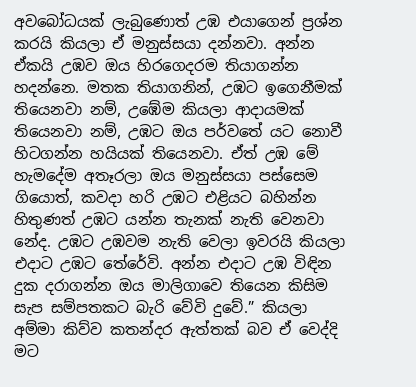අවබෝධයක් ලැබුණොත් උඹ එයාගෙන් ප්‍රශ්න කරයි කියලා ඒ මනුස්සයා දන්නවා. අන්න ඒකයි උඹව ඔය හිරගෙදරම තියාගන්න හදන්නෙ. මතක තියාගනින්, උඹට ඉගෙනීමක් තියෙනවා නම්, උඹේම කියලා ආදායමක් තියෙනවා නම්, උඹට ඔය පර්වතේ යට නොවී හිටගන්න හයියක් තියෙනවා. ඒත් උඹ මේ හැමදේම අතෑරලා ඔය මනුස්සයා පස්සෙම ගියොත්, කවදා හරි උඹට එළියට බහින්න හිතුණත් උඹට යන්න තැනක් නැති වෙනවා නේද. උඹට උඹවම නැති වෙලා ඉවරයි කියලා එදාට උඹට තේරේවි. අන්න එදාට උඹ විඳින දුක දරාගන්න ඔය මාලිගාවෙ තියෙන කිසිම සැප සම්පතකට බැරි වේවි දුවේ.” කියලා අම්මා කිව්ව කතන්දර ඇත්තක් බව ඒ වෙද්දි මට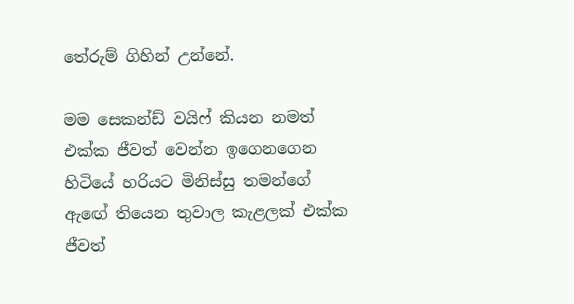තේරුම් ගිහින් උන්නේ.

මම සෙකන්ඩ් වයිෆ් කියන නමත් එක්ක ජීවත් වෙන්න ඉගෙනගෙන හිටියේ හරියට මිනිස්සු තමන්ගේ ඇඟේ තියෙන තුවාල කැළලක් එක්ක ජීවත්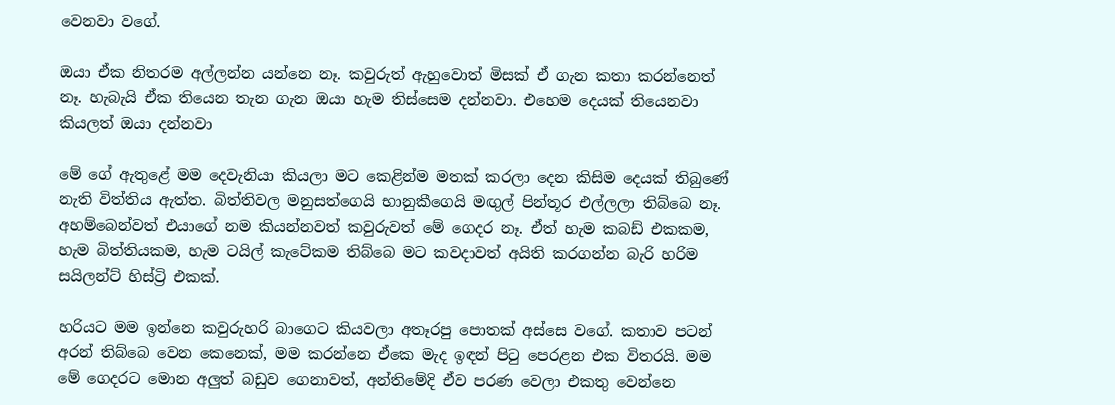වෙනවා වගේ.

ඔයා ඒක නිතරම අල්ලන්න යන්නෙ නෑ. කවුරුත් ඇහුවොත් මිසක් ඒ ගැන කතා කරන්නෙත් නෑ. හැබැයි ඒක තියෙන තැන ගැන ඔයා හැම තිස්සෙම දන්නවා. එහෙම දෙයක් තියෙනවා කියලත් ඔයා දන්නවා

මේ ගේ ඇතුළේ මම දෙවැනියා කියලා මට කෙළින්ම මතක් කරලා දෙන කිසිම දෙයක් තිබුණේ නැති විත්තිය ඇත්ත. බිත්තිවල මනුසත්ගෙයි භානුකීගෙයි මඟුල් පින්තූර එල්ලලා තිබ්බෙ නෑ. අහම්බෙන්වත් එයාගේ නම කියන්නවත් කවුරුවත් මේ ගෙදර නෑ. ඒත් හැම කබඩ් එකකම, හැම බිත්තියකම, හැම ටයිල් කැටේකම තිබ්බෙ මට කවදාවත් අයිති කරගන්න බැරි හරිම සයිලන්ට් හිස්ට්‍රි එකක්.

හරියට මම ඉන්නෙ කවුරුහරි බාගෙට කියවලා අතෑරපු පොතක් අස්සෙ වගේ. කතාව පටන් අරන් තිබ්බෙ වෙන කෙනෙක්, මම කරන්නෙ ඒකෙ මැද ඉඳන් පිටු පෙරළන එක විතරයි. මම මේ ගෙදරට මොන අලුත් බඩුව ගෙනාවත්, අන්තිමේදි ඒව පරණ වෙලා එකතු වෙන්නෙ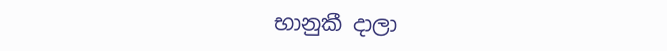භානුකී දාලා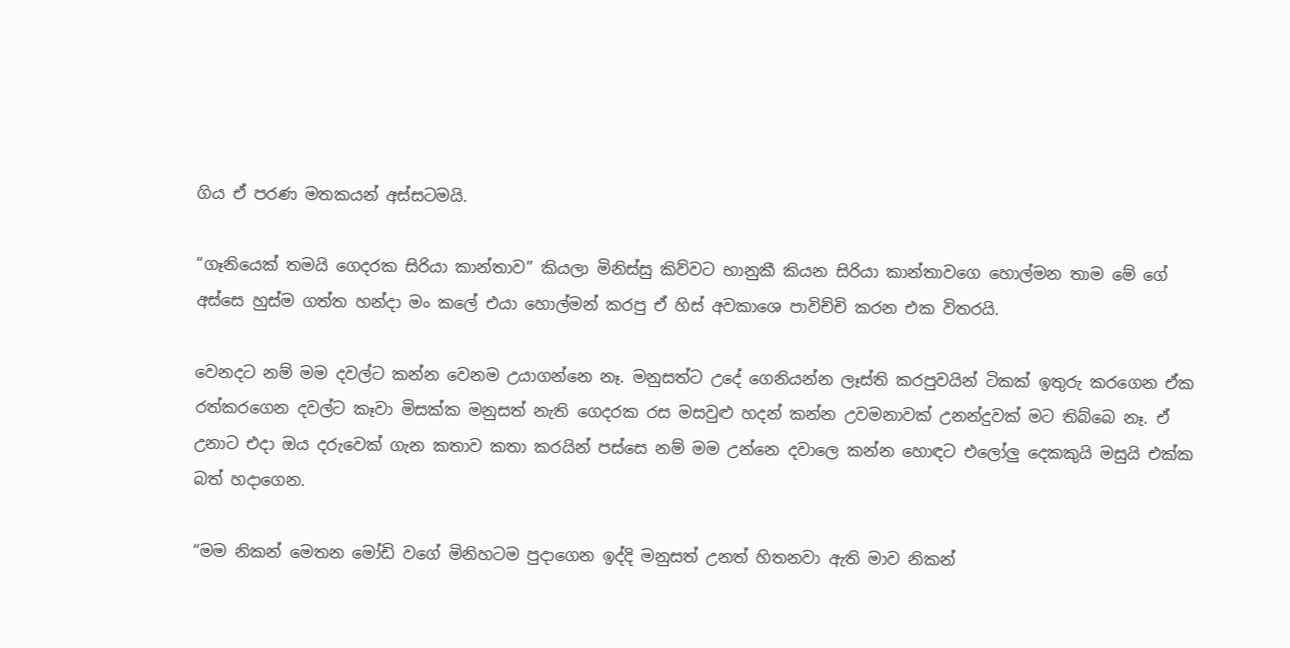ගිය ඒ පරණ මතකයන් අස්සටමයි.

“ගෑනියෙක් තමයි ගෙදරක සිරියා කාන්තාව” කියලා මිනිස්සු කිව්වට භානුකී කියන සිරියා කාන්තාවගෙ හොල්මන තාම මේ ගේ අස්සෙ හුස්ම ගත්ත හන්දා මං කලේ එයා හොල්මන් කරපු ඒ හිස් අවකාශෙ පාවිච්චි කරන එක විතරයි.

වෙනදට නම් මම දවල්ට කන්න වෙනම උයාගන්නෙ නෑ. මනුසත්ට උදේ ගෙනියන්න ලෑස්ති කරපුවයින් ටිකක් ඉතුරු කරගෙන ඒක රත්කරගෙන දවල්ට කෑවා මිසක්ක මනුසත් නැති ගෙදරක රස මසවුළු හදන් කන්න උවමනාවක් උනන්දුවක් මට තිබ්බෙ නෑ. ඒ උනාට එදා ඔය දරුවෙක් ගැන කතාව කතා කරයින් පස්සෙ නම් මම උන්නෙ දවාලෙ කන්න හොඳට එලෝලු දෙකකුයි මසුයි එක්ක බත් හදාගෙන.

“මම නිකන් මෙතන මෝඩි වගේ මිනිහටම පුදාගෙන ඉද්දි මනුසත් උනත් හිතනවා ඇති මාව නිකන්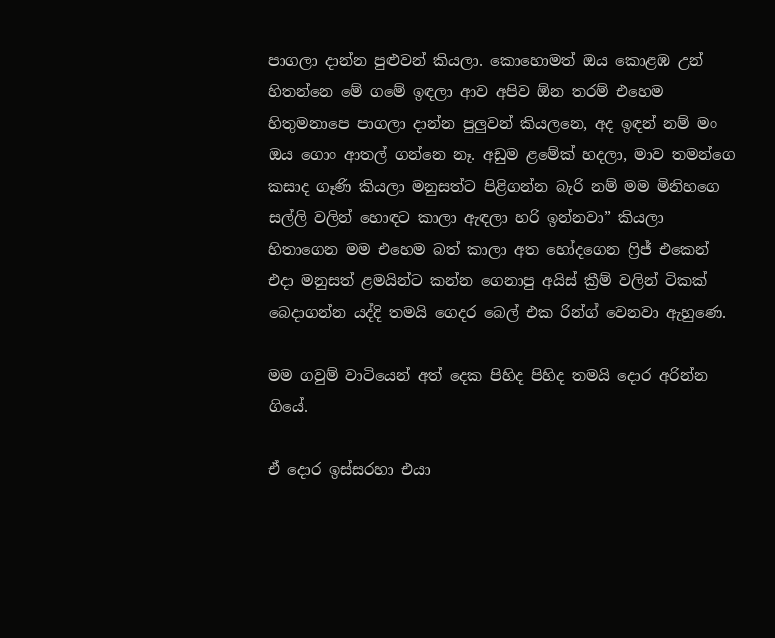පාගලා දාන්න පුළුවන් කියලා. කොහොමත් ඔය කොළඹ උන් හිතන්නෙ මේ ගමේ ඉඳලා ආව අපිව ඕන තරම් එහෙම හිතුමනාපෙ පාගලා දාන්න පුලුවන් කියලනෙ, අද ඉඳන් නම් මං ඔය ගොං ආතල් ගන්නෙ නෑ. අඩුම ළමේක් හදලා, මාව තමන්ගෙ කසාද ගෑණි කියලා මනුසත්ට පිළිගන්න බැරි නම් මම මිනිහගෙ සල්ලි වලින් හොඳට කාලා ඇඳලා හරි ඉන්නවා” කියලා හිතාගෙන මම එහෙම බත් කාලා අත හෝදගෙන ෆ්‍රිජ් එකෙන් එදා මනුසත් ළමයින්ට කන්න ගෙනාපු අයිස් ක්‍රීම් වලින් ටිකක් බෙදාගන්න යද්දි තමයි ගෙදර බෙල් එක රින්ග් වෙනවා ඇහුණෙ.

මම ගවුම් වාටියෙන් අත් දෙක පිහිද පිහිද තමයි දොර අරින්න ගියේ.

ඒ දොර ඉස්සරහා එයා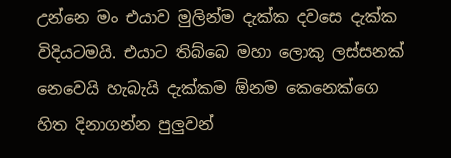උන්නෙ මං එයාව මුලින්ම දැක්ක දවසෙ දැක්ක විදියටමයි. එයාට තිබ්බෙ මහා ලොකු ලස්සනක් නෙවෙයි හැබැයි දැක්කම ඕනම කෙනෙක්ගෙ හිත දිනාගන්න පුලුවන්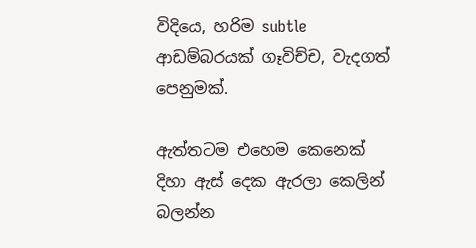විදියෙ, හරිම subtle ආඩම්බරයක් ගෑවිච්ච, වැදගත් පෙනුමක්.

ඇත්තටම එහෙම කෙනෙක් දිහා ඇස් දෙක ඇරලා කෙලින් බලන්න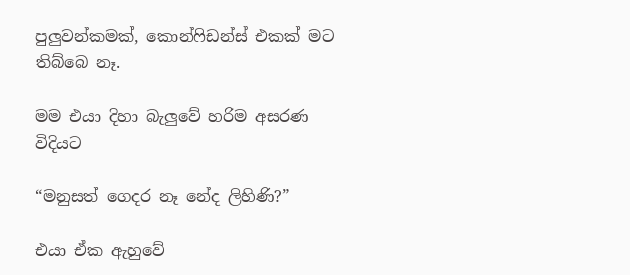පුලුවන්කමක්, කොන්ෆිඩන්ස් එකක් මට තිබ්බෙ නෑ.

මම එයා දිහා බැලුවේ හරිම අසරණ විදියට

“මනුසත් ගෙදර නෑ නේද ලිහිණි?”

එයා ඒක ඇහුවේ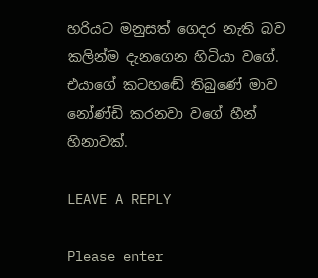හරියට මනුසත් ගෙදර නැති බව කලින්ම දැනගෙන හිටියා වගේ. එයාගේ කටහඬේ තිබුණේ මාව නෝණ්ඩි කරනවා වගේ හීන් හිනාවක්.

LEAVE A REPLY

Please enter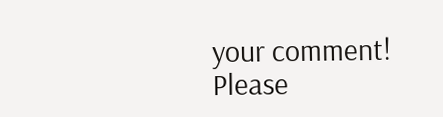your comment!
Please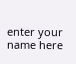enter your name here